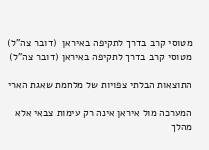מטוסי קרב בדרך לתקיפה באיראן  (דובר צה"ל)
מטוסי קרב בדרך לתקיפה באיראן (דובר צה"ל)

התוצאות הבלתי צפויות של מלחמת שאגת הארי

המערכה מול איראן אינה רק עימות צבאי אלא מהלך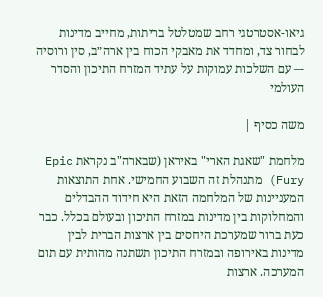גיאו-אסטרטגי רחב שמטלטל בריתות, מחייב מדינות לבחור צד, ומחדד את מאבקי הכוח בין ארה״ב, סין ורוסיה -– עם השלכות עמוקות על עתיד המזרח התיכון והסדר העולמי

משה כסיף |

מלחמת "שאגת הארי" באיראן (שבארה"ב נקראת Epic Fury) מתנהלת זה השבוע החמישי. אחת התוצאות המעניינות של המלחמה הזאת היא חידוד ההבדלים והמחלוקות בין מדינות במזרח התיכון ובעולם בכלל. כבר כעת ברור שמערכת היחסים בין ארצות הברית לבין מדינות באירופה ובמזרח התיכון תשתנה מהותית עם תום המערכה. ארצות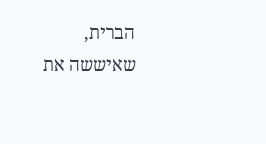הברית, שאיששה את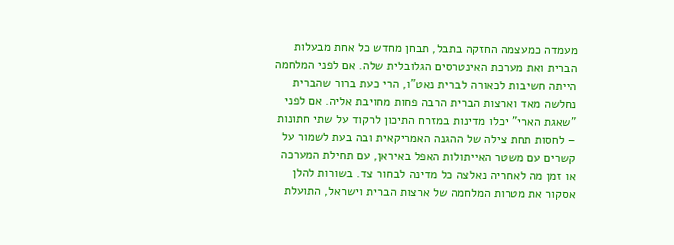מעמדה כמעצמה החזקה בתבל, תבחן מחדש כל אחת מבעלות הברית ואת מערכת האינטרסים הגלובלית שלה. אם לפני המלחמה הייתה חשיבות לכאורה לברית נאט"ו, הרי כעת ברור שהברית נחלשה מאד וארצות הברית הרבה פחות מחויבת אליה. אם לפני "שאגת הארי" יכלו מדינות במזרח התיכון לרקוד על שתי חתונות – לחסות תחת צילה של ההגנה האמריקאית ובה בעת לשמור על קשרים עם משטר האייתולות האפל באיראן, עם תחילת המערכה או זמן מה לאחריה נאלצה כל מדינה לבחור צד. בשורות להלן אסקור את מטרות המלחמה של ארצות הברית וישראל, התועלת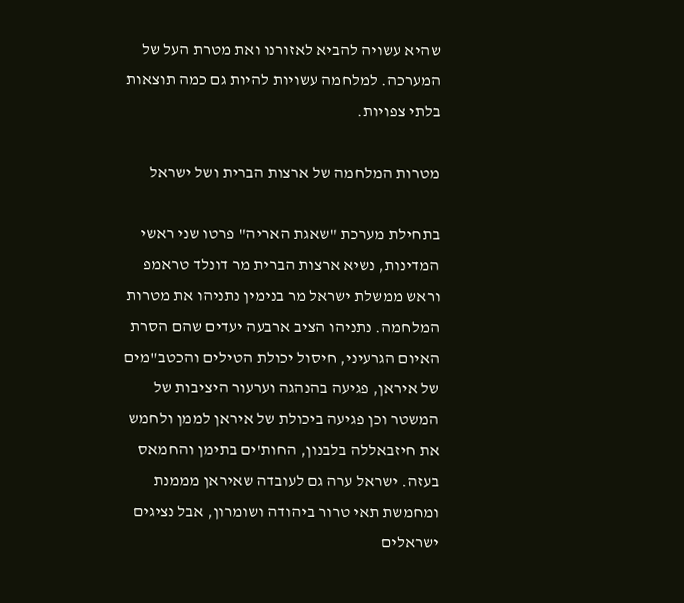שהיא עשויה להביא לאזורנו ואת מטרת העל של המערכה. למלחמה עשויות להיות גם כמה תוצאות בלתי צפויות.

מטרות המלחמה של ארצות הברית ושל ישראל

בתחילת מערכת "שאגת האריה" פרטו שני ראשי המדינות, נשיא ארצות הברית מר דונלד טראמפ וראש ממשלת ישראל מר בנימין נתניהו את מטרות המלחמה. נתניהו הציב ארבעה יעדים שהם הסרת האיום הגרעיני, חיסול יכולת הטילים והכטב"מים של איראן, פגיעה בהנהגה וערעור היציבות של המשטר וכן פגיעה ביכולת של איראן לממן ולחמש את חיזבאללה בלבנון, החות'ים בתימן והחמאס בעזה. ישראל ערה גם לעובדה שאיראן מממנת ומחמשת תאי טרור ביהודה ושומרון, אבל נציגים ישראלים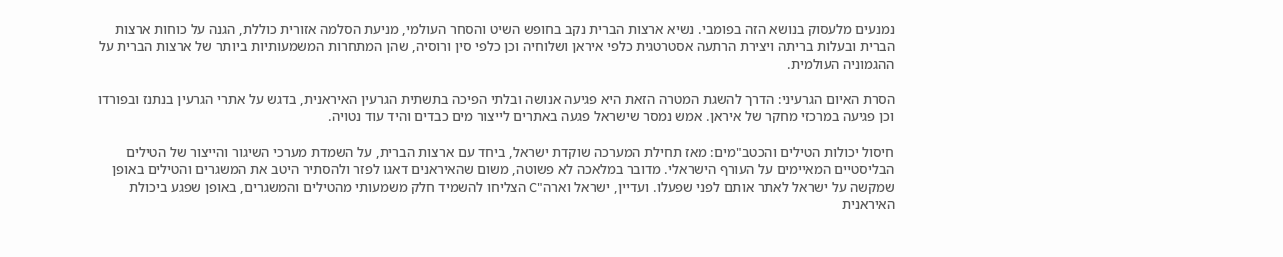נמנעים מלעסוק בנושא הזה בפומבי. נשיא ארצות הברית נקב בחופש השיט והסחר העולמי, מניעת הסלמה אזורית כוללת, הגנה על כוחות ארצות הברית ובעלות בריתה ויצירת הרתעה אסטרטגית כלפי איראן ושלוחיה וכן כלפי סין ורוסיה, שהן המתחרות המשמעותיות ביותר של ארצות הברית על ההגמוניה העולמית.

הסרת האיום הגרעיני: הדרך להשגת המטרה הזאת היא פגיעה אנושה ובלתי הפיכה בתשתית הגרעין האיראנית, בדגש על אתרי הגרעין בנתנז ובפורדו וכן פגיעה במרכזי מחקר של איראן. אמש נמסר שישראל פגעה באתרים לייצור מים כבדים והיד עוד נטויה.

חיסול יכולות הטילים והכטב"מים: מאז תחילת המערכה שוקדת ישראל, ביחד עם ארצות הברית, על השמדת מערכי השיגור והייצור של הטילים הבליסטיים המאיימים על העורף הישראלי. מדובר במלאכה לא פשוטה, משום שהאיראנים דאגו לפזר ולהסתיר היטב את המשגרים והטילים באופן שמקשה על ישראל לאתר אותם לפני שפעלו. ועדיין, ישראל וארה"C הצליחו להשמיד חלק משמעותי מהטילים והמשגרים, באופן שפגע ביכולת האיראנית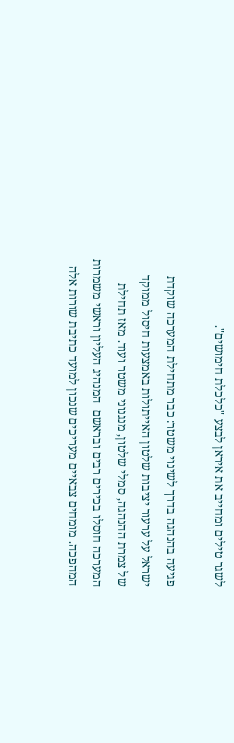לשגר טילים ומחייב את איראן לבצע "כלכלת חימושים".

פגיעה בהנהגה בדרך לשינוי משטר: כבר מתחילת המערכה שוקדת ישראל על ערעור יציבות שלטון האייתולות באמצעות חיסול ממוקד של צמרת ההנהגה, סמלי שלטון, מנגנוני משטר ועוד. מאז תחילת המערכה חוסלו בכירים רבים ובראשם  המנהיג העליון וראשי משמרות המהפכה. מומחים צבאיים מעריכים שנכון למועד כתיבת שורות אלה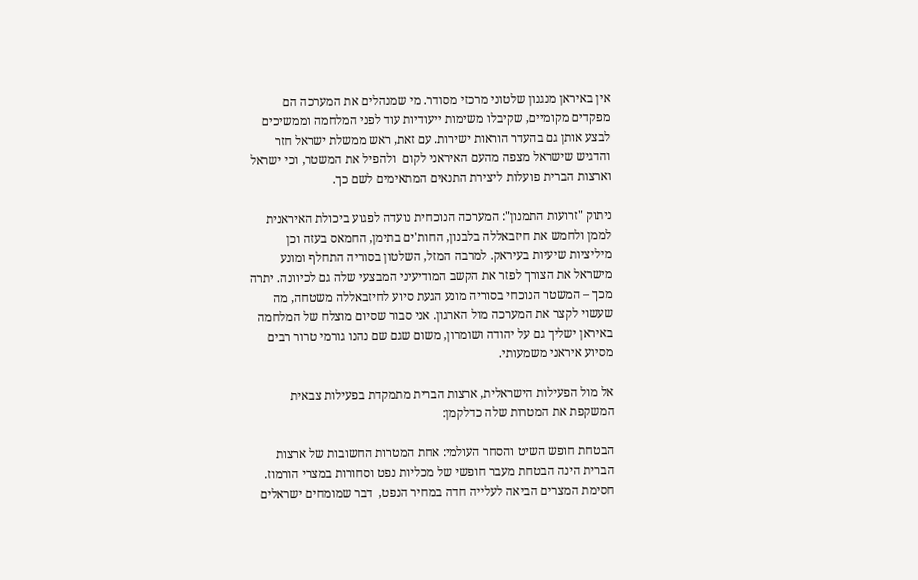אין באיראן מנגנון שלטוני מרכזי מסודר. מי שמנהלים את המערכה הם מפקדים מקומיים, שקיבלו משימות ייעודיות עוד לפני המלחמה וממשיכים לבצע אותן גם בהעדר הוראות ישירות. עם זאת, ראש ממשלת ישראל חזר והדגיש שישראל מצפה מהעם האיראני לקום  ולהפיל את המשטר, וכי ישראל וארצות הברית פועלות ליצירת התנאים המתאימים לשם כך.

ניתוק "זרועות התמנון": המערכה הנוכחית נועדה לפגוע ביכולת האיראנית לממן ולחמש את חיזבאללה בלבנון, החות'ים בתימן, החמאס בעזה וכן מיליציות שיעיות בעיראק. למרבה המזל, השלטון בסוריה התחלף ומונע מישראל את הצורך לפזר את הקשב המודיעיני המבצעי שלה גם לכיוונה. יתרה מכך – המשטר הנוכחי בסוריה מונע הגעת סיוע לחיזבאללה משטחה, מה שעשוי לקצר את המערכה מול הארגון. אני סבור שסיום מוצלח של המלחמה באיראן ישליך גם על יהודה ושומרון, משום שגם שם נהנו גורמי טרור רבים מסיוע איראני משמעותי.

אל מול הפעילות הישראלית, ארצות הברית מתמקדת בפעילות צבאית המשקפת את המטרות שלה כדלקמן:

הבטחת חופש השיט והסחר העולמי: אחת המטרות החשובות של ארצות הברית הינה הבטחת מעבר חופשי של מכליות נפט וסחורות במצרי הורמוז. חסימת המצרים הביאה לעלייה חדה במחיר הנפט,  דבר שמומחים ישראלים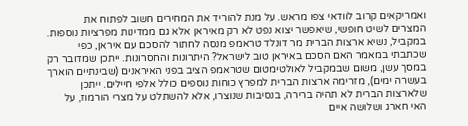ואמריקאים קרוב לוודאי צפו מראש. על מנת להוריד את המחירים חשוב לפתוח את המצרים לשיט חופשי, שיאפשר יצוא נפט לא רק מאיראן אלא גם ממדינות מפרציות נוספות. במקביל, נשיא ארצות הברית מר דונלד טראמפ מנסה לחתור להסכם עם איראן, כפי שכתבתי במאמר האם הסכם באיראן טוב לישראל? היתרונות והחסרונות. ייתכן שמדובר רק במסך עשן, משום שבמקביל לאולטימטום שטראמפ הציב בפני האיראנים (שבינתיים הוארך בעשרה ימים), מזרימה ארצות הברית למפרץ כוחות נוספים כולל אלפי חיילים. ייתכן שלארצות הברית לא תהיה ברירה, בנסיבות שנוצרו, אלא להשתלט על מצרי הורמוז, על האי חארג ושלושה איים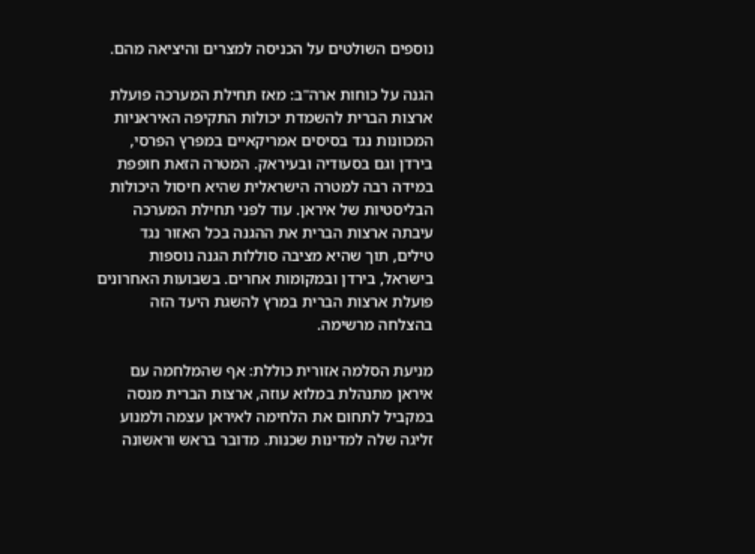נוספים השולטים על הכניסה למצרים והיציאה מהם.

הגנה על כוחות ארה"ב: מאז תחילת המערכה פועלת ארצות הברית להשמדת יכולות התקיפה האיראניות המכוונות נגד בסיסים אמריקאיים במפרץ הפרסי, בירדן וגם בסעודיה ובעיראק. המטרה הזאת חופפת במידה רבה למטרה הישראלית שהיא חיסול היכולות הבליסטיות של איראן. עוד לפני תחילת המערכה עיבתה ארצות הברית את ההגנה בכל האזור נגד טילים, תוך שהיא מציבה סוללות הגנה נוספות בישראל, בירדן ובמקומות אחרים. בשבועות האחרונים פועלת ארצות הברית במרץ להשגת היעד הזה בהצלחה מרשימה.

מניעת הסלמה אזורית כוללת: אף שהמלחמה עם איראן מתנהלת במלוא עוזה, ארצות הברית מנסה במקביל לתחום את הלחימה לאיראן עצמה ולמנוע זליגה שלה למדינות שכנות. מדובר בראש וראשונה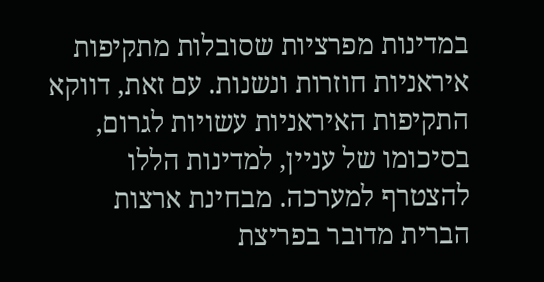במדינות מפרציות שסובלות מתקיפות איראניות חוזרות ונשנות. עם זאת, דווקא התקיפות האיראניות עשויות לגרום, בסיכומו של עניין, למדינות הללו להצטרף למערכה. מבחינת ארצות הברית מדובר בפריצת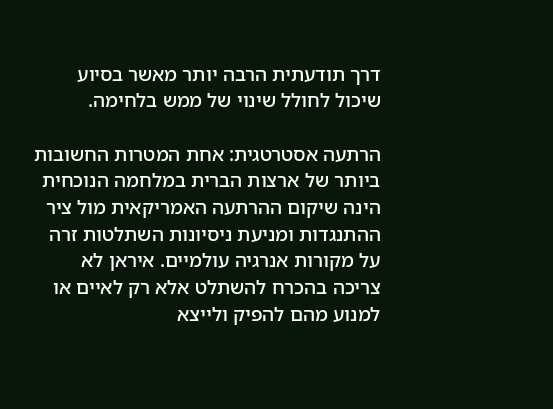דרך תודעתית הרבה יותר מאשר בסיוע שיכול לחולל שינוי של ממש בלחימה.

הרתעה אסטרטגית: אחת המטרות החשובות ביותר של ארצות הברית במלחמה הנוכחית הינה שיקום ההרתעה האמריקאית מול ציר ההתנגדות ומניעת ניסיונות השתלטות זרה על מקורות אנרגיה עולמיים. איראן לא צריכה בהכרח להשתלט אלא רק לאיים או למנוע מהם להפיק ולייצא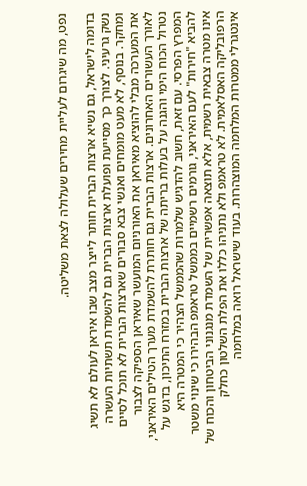נפט, מה שיגרום לעליית מחירים שעלולה לצאת משליטה.

בדומה לישראל, גם נשיא ארצות הברית חותר לייצר מצב שבו איראן לעולם לא תשיג נשק גרעיני. לצורך כך מסייעת ופועלת ארצות הברית גם להשמדת תשתיות העשרה ומחקר. בנוסף, לא מעט מומחים ואנשי צבא סבורים שארצות הברית לא תוכל לסיים את המערכה מבלי להוציא מאיראן את האורניום המועשר שאיראן הספיקה לצבור לאורך העשורים האחרונים. ארצות הברית גם חותרת להשמדת מערך הטילים האיראני, נטרול הכוח הימי והגנה על בעלות בריתה של ארצות הברית במזרח התיכון, בדגש על המפרץ הפרסי. עם זאת, חשוב להדגיש שלמרות שהממשל הצהיר כי המטרה היא להביא "חירות" לעם האיראני, גורמים רשמיים בממשל טראמפ הבהירו כי שינוי משטר אינו מטרה צבאית רשמית, אלא תוצאה אפשרית של השמדת מנגנוני הביטחון והכוח של הרפובליקה האסלאמית. לא טראמפ ולא נתניהו כללו את הפלת השלטון כחלק אינטגרלי ממטרות המלחמה המוצהרות. בעוד שישראל רואה במלחמה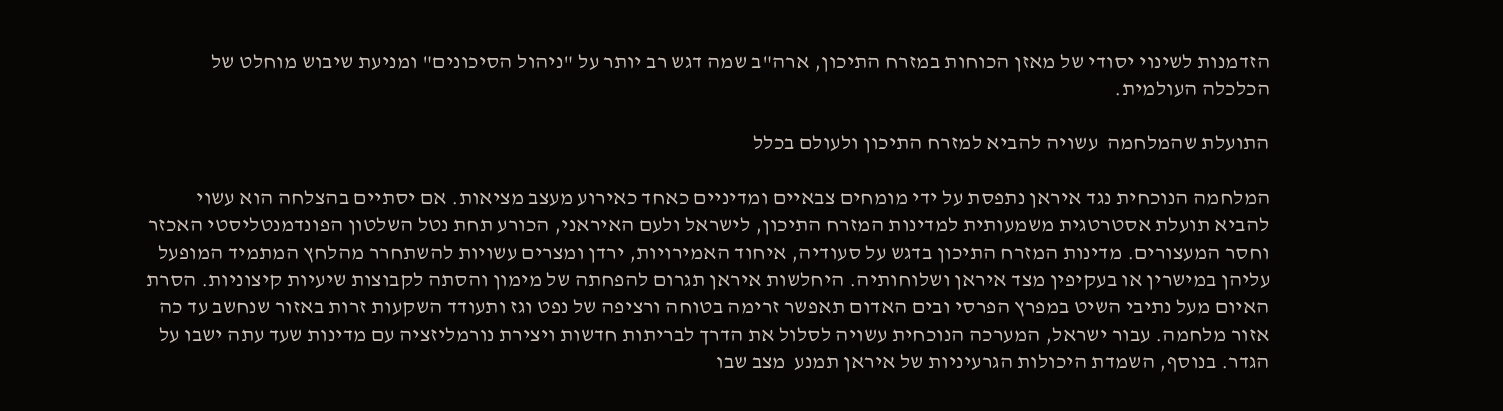הזדמנות לשינוי יסודי של מאזן הכוחות במזרח התיכון, ארה"ב שמה דגש רב יותר על "ניהול הסיכונים" ומניעת שיבוש מוחלט של הכלכלה העולמית.

התועלת שהמלחמה  עשויה להביא למזרח התיכון ולעולם בכלל

המלחמה הנוכחית נגד איראן נתפסת על ידי מומחים צבאיים ומדיניים כאחד כאירוע מעצב מציאות. אם יסתיים בהצלחה הוא עשוי להביא תועלת אסטרטגית משמעותית למדינות המזרח התיכון, לישראל ולעם האיראני, הכורע תחת נטל השלטון הפונדמנטליסטי האכזר וחסר המעצורים. מדינות המזרח התיכון בדגש על סעודיה, איחוד האמירויות, ירדן ומצרים עשויות להשתחרר מהלחץ המתמיד המופעל עליהן במישרין או בעקיפין מצד איראן ושלוחותיה. היחלשות איראן תגרום להפחתה של מימון והסתה לקבוצות שיעיות קיצוניות. הסרת האיום מעל נתיבי השיט במפרץ הפרסי ובים האדום תאפשר זרימה בטוחה ורציפה של נפט וגז ותעודד השקעות זרות באזור שנחשב עד כה אזור מלחמה. עבור ישראל, המערכה הנוכחית עשויה לסלול את הדרך לבריתות חדשות ויצירת נורמליזציה עם מדינות שעד עתה ישבו על הגדר. בנוסף, השמדת היכולות הגרעיניות של איראן תמנע  מצב שבו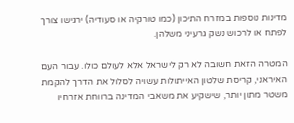מדינות נוספות במזרח התיכון (כמו טורקיה או סעודיה) ירגישו צורך לפתח או לרכוש נשק גרעיני משלהן.

המטרה הזאת חשובה לא רק לישראל אלא לעולם כולו. עבור העם האיראני, קריסת שלטון האייתולות עשויה לסלול את הדרך להקמת משטר מתון יותר, שישקיע את משאבי המדינה ברווחת אזרחיו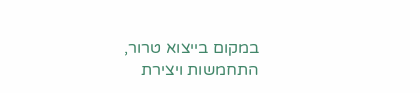במקום בייצוא טרור, התחמשות ויצירת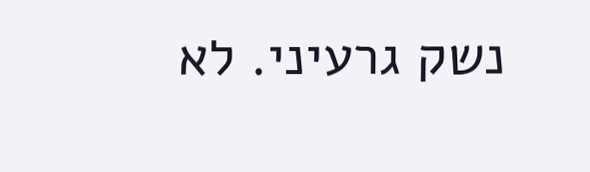נשק גרעיני. לא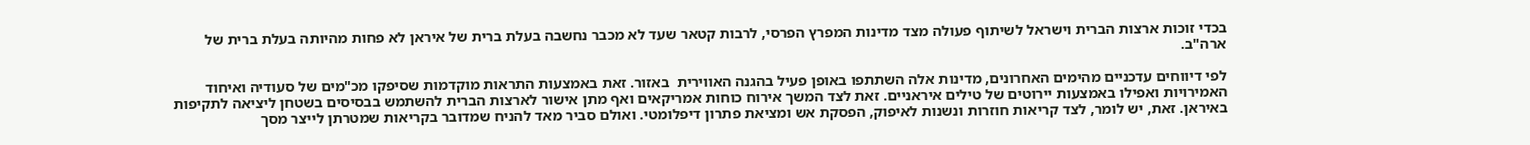בכדי זוכות ארצות הברית וישראל לשיתוף פעולה מצד מדינות המפרץ הפרסי, לרבות קטאר שעד לא מכבר נחשבה בעלת ברית של איראן לא פחות מהיותה בעלת ברית של ארה"ב.

לפי דיווחים עדכניים מהימים האחרונים, מדינות אלה השתתפו באופן פעיל בהגנה האווירית  באזור. זאת באמצעות התראות מוקדמות שסיפקו מכ"מים של סעודיה ואיחוד האמירויות ואפילו באמצעות יירוטים של טילים איראניים. זאת לצד המשך אירוח כוחות אמריקאים ואף מתן אישור לארצות הברית להשתמש בבסיסים בשטחן ליציאה לתקיפות באיראן. זאת, יש לומר, לצד קריאות חוזרות ונשנות לאיפוק, הפסקת אש ומציאת פתרון דיפלומטי. ואולם סביר מאד להניח שמדובר בקריאות שמטרתן לייצר מסך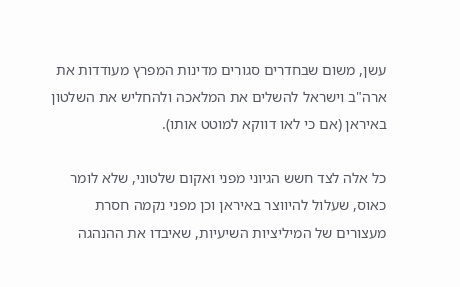עשן, משום שבחדרים סגורים מדינות המפרץ מעודדות את ארה"ב וישראל להשלים את המלאכה ולהחליש את השלטון באיראן (אם כי לאו דווקא למוטט אותו).

כל אלה לצד חשש הגיוני מפני ואקום שלטוני, שלא לומר כאוס, שעלול להיווצר באיראן וכן מפני נקמה חסרת מעצורים של המיליציות השיעיות, שאיבדו את ההנהגה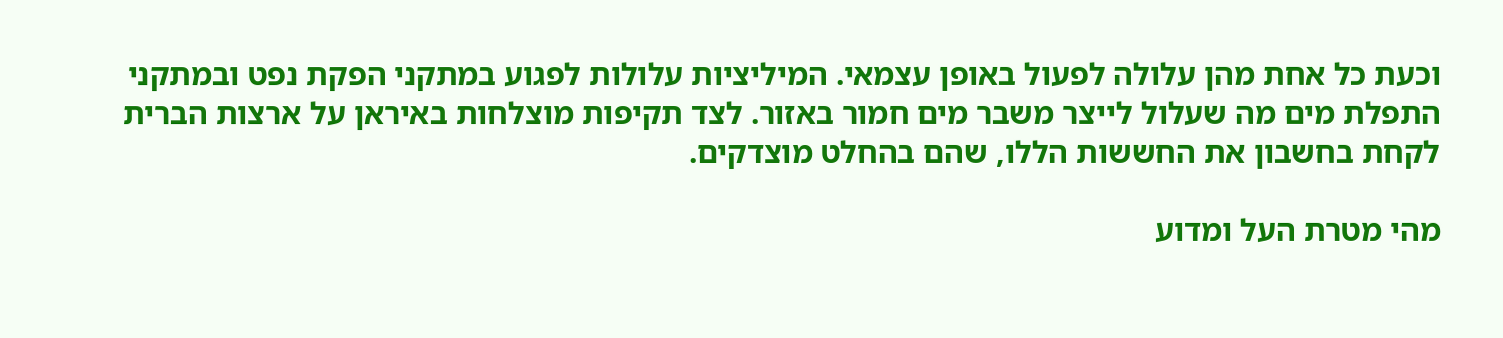וכעת כל אחת מהן עלולה לפעול באופן עצמאי. המיליציות עלולות לפגוע במתקני הפקת נפט ובמתקני התפלת מים מה שעלול לייצר משבר מים חמור באזור. לצד תקיפות מוצלחות באיראן על ארצות הברית לקחת בחשבון את החששות הללו, שהם בהחלט מוצדקים.

מהי מטרת העל ומדוע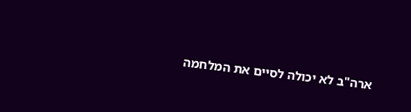ארה"ב לא יכולה לסיים את המלחמה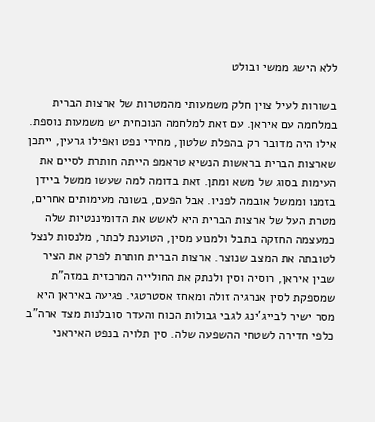ללא הישג ממשי ובולט

בשורות לעיל צוין חלק משמעותי מהמטרות של ארצות הברית במלחמה עם איראן. עם זאת למלחמה הנוכחית יש משמעות נוספת. אילו היה מדובר רק בהפלת שלטון, מחירי נפט ואפילו גרעין, ייתכן שארצות הברית בראשות הנשיא טראמפ הייתה חותרת לסיים את העימות בסוג של משא ומתן. זאת בדומה למה שעשו ממשל ביידן בזמנו וממשל אובמה לפניו. אבל הפעם, בשונה מעימותים אחרים, מטרת העל של ארצות הברית היא לאשש את הדומיננטיות שלה כמעצמה החזקה בתבל ולמנוע מסין, הטוענת לכתר, מלנסות לנצל לטובתה את המצב שנוצר. ארצות הברית חותרת לפרק את הציר שבין איראן, רוסיה וסין ולנתק את החולייה המרכזית במזה"ת שמספקת לסין אנרגיה זולה ומאחז אסטרטגי. פגיעה באיראן היא מסר ישיר לבייג'ינג לגבי גבולות הכוח והעדר סובלנות מצד ארה"ב כלפי חדירה לשטחי ההשפעה שלה. סין תלויה בנפט האיראני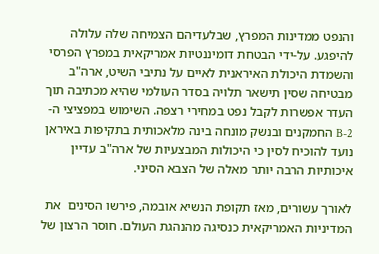והנפט ממדינות המפרץ, שבלעדיהם הצמיחה שלה עלולה להיפגע. על-ידי הבטחת דומיננטיות אמריקאית במפרץ הפרסי והשמדת היכולת האיראנית לאיים על נתיבי השיט, ארה"ב מבטיחה שסין תישאר תלויה בסדר העולמי שהיא מכתיבה תוך העדר אפשרות לקבל נפט במחירי רצפה. השימוש במפציצי ה-B-2 החמקנים ובנשק מונחה בינה מלאכותית בתקיפות באיראן נועד להוכיח לסין כי היכולות המבצעיות של ארה"ב עדיין איכותיות הרבה יותר מאלה של הצבא הסיני.

לאורך עשורים, מאז תקופת הנשיא אובמה, פירשו הסינים  את המדיניות האמריקאית כנסיגה מהנהגת העולם. חוסר הרצון של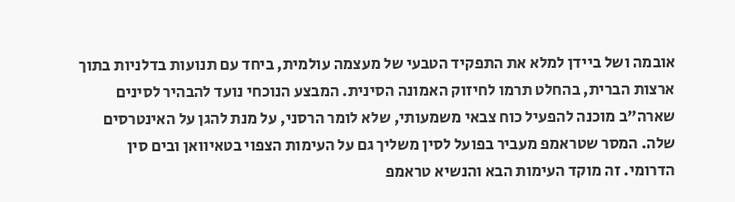אובמה ושל ביידן למלא את התפקיד הטבעי של מעצמה עולמית, ביחד עם תנועות בדלניות בתוך ארצות הברית, בהחלט תרמו לחיזוק האמונה הסינית. המבצע הנוכחי נועד להבהיר לסינים שארה"ב מוכנה להפעיל כוח צבאי משמעותי, שלא לומר הרסני, על מנת להגן על האינטרסים שלה. המסר שטראמפ מעביר בפועל לסין משליך גם על העימות הצפוי בטאיוואן ובים סין הדרומי. זה מוקד העימות הבא והנשיא טראמפ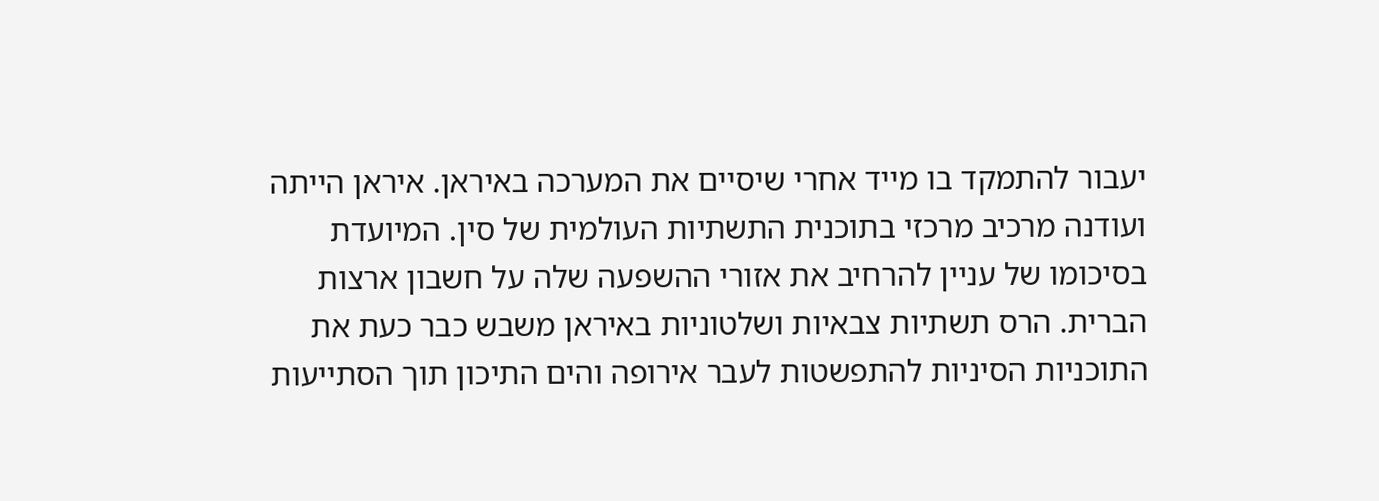יעבור להתמקד בו מייד אחרי שיסיים את המערכה באיראן. איראן הייתה ועודנה מרכיב מרכזי בתוכנית התשתיות העולמית של סין. המיועדת בסיכומו של עניין להרחיב את אזורי ההשפעה שלה על חשבון ארצות הברית. הרס תשתיות צבאיות ושלטוניות באיראן משבש כבר כעת את התוכניות הסיניות להתפשטות לעבר אירופה והים התיכון תוך הסתייעות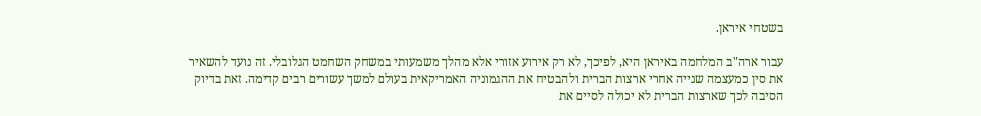בשטחי איראן.

עבור ארה"ב המלחמה באיראן היא, לפיכך, לא רק אירוע אזורי אלא מהלך משמעותי במשחק השחמט הגלובלי. זה נועד להשאיר את סין כמעצמה שנייה אחרי ארצות הברית ולהבטיח את ההגמוניה האמריקאית בעולם למשך עשורים רבים קדימה. זאת בדיוק הסיבה לכך שארצות הברית לא יכולה לסיים את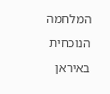המלחמה הנוכחית באיראן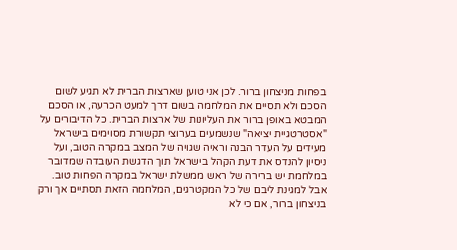בפחות מניצחון ברור. לכן אני טוען שארצות הברית לא תגיע לשום הסכם ולא תסיים את המלחמה בשום דרך למעט הכרעה, או הסכם המבטא באופן ברור את העליונות של ארצות הברית. כל הדיבורים על "אסטרטגיית יציאה" שנשמעים בערוצי תקשורת מסוימים בישראל מעידים על העדר הבנה וראיה שגויה של המצב במקרה הטוב, ועל ניסיון להנדס את דעת הקהל בישראל תוך הדגשת העובדה שמדובר במלחמת יש ברירה של ראש ממשלת ישראל במקרה הפחות טוב. אבל למגינת ליבם של כל המקטרגים, המלחמה הזאת תסתיים אך ורק בניצחון ברור, אם כי לא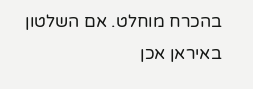בהכרח מוחלט. אם השלטון באיראן אכן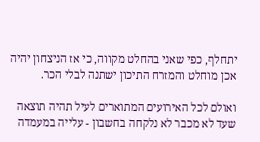יתחלף, כפי שאני בהחלט מקווה, כי אז הניצחון יהיה אכן מוחלט והמזרח התיכון ישתנה לבלי הכר.

ואולם לכל האירועים המתוארים לעיל תהיה תוצאה שעד לא מכבר לא נלקחה בחשבון - עלייה במעמדה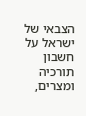הצבאי של ישראל על חשבון תורכיה ומצרים,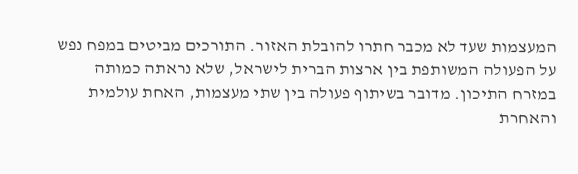המעצמות שעד לא מכבר חתרו להובלת האזור. התורכים מביטים במפח נפש על הפעולה המשותפת בין ארצות הברית לישראל, שלא נראתה כמותה במזרח התיכון. מדובר בשיתוף פעולה בין שתי מעצמות, האחת עולמית והאחרת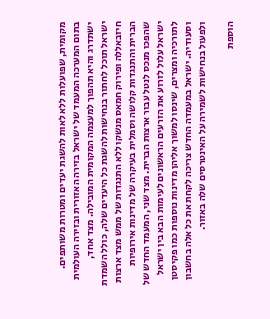מקומית, שפועלות ללא לאות להשגת יעדים ומטרות משותפים. בתום המערכה המעמד של ישראל בזירה האזורית ובזירה העולמית ישתדרג והיא תהפוך למעצמה המקומית המובילה. מצד אחד, ישראל תוכל לחתור בנחישות להשגת כל היעדים שלה, כולל השמדת חיזבאללה ופירוק חמאס מנשקו ללא התנגדות של ממש מצד ארצות הברית והתנגדות קלושה וסמלית בעיקרה של מדינות אירופיות שהפכו מנכס לנטל עבור ארצות הברית. מצד שני, המעמד החדש של ישראל עלול לזרוע את הזרעים הראשונים לעימות הבא בין ישראל לתורכיה ומצרים, שינסו למשוך אליהן מדינות נוספות כמו פקיסטן וסעודיה. ישראל במעמדה החדש צריכה לקחת את כל אלה בחשבון ולפעול בנחישות לשמירה על האינטרסים שלה באזור.

הוספת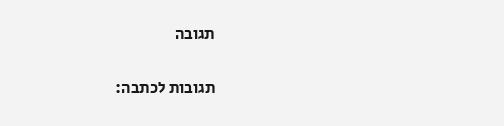תגובה

תגובות לכתבה: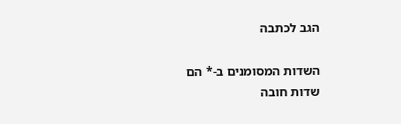הגב לכתבה

השדות המסומנים ב-* הם שדות חובה